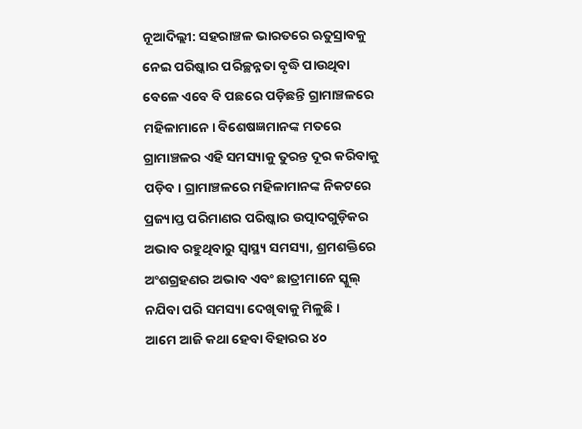ନୂଆଦିଲ୍ଲୀ: ସହରାଞ୍ଚଳ ଭାରତରେ ଋତୁସ୍ରାବକୁ ନେଇ ପରିଷ୍କାର ପରିଚ୍ଛନ୍ନତା ବୃଦ୍ଧି ପାଉଥିବା ବେଳେ ଏବେ ବି ପଛରେ ପଡ଼ିଛନ୍ତି ଗ୍ରାମାଞ୍ଚଳରେ ମହିଳାମାନେ। ବିଶେଷଜ୍ଞମାନଙ୍କ ମତରେ ଗ୍ରାମାଞ୍ଚଳର ଏହି ସମସ୍ୟାକୁ ତୁରନ୍ତ ଦୂର କରିବାକୁ ପଡ଼ିବ। ଗ୍ରାମାଞ୍ଚଳରେ ମହିଳାମାନଙ୍କ ନିକଟରେ ପ୍ରଜ୍ୟାପ୍ତ ପରିମାଣର ପରିଷ୍କାର ଉତ୍ପାଦଗୁଡ଼ିକର ଅଭାବ ରହୁଥିବାରୁ ସ୍ବାସ୍ଥ୍ୟ ସମସ୍ୟା, ଶ୍ରମଶକ୍ତିରେ ଅଂଶଗ୍ରହଣର ଅଭାବ ଏବଂ ଛାତ୍ରୀମାନେ ସ୍କୁଲ୍ ନଯିବା ପରି ସମସ୍ୟା ଦେଖିବାକୁ ମିଳୁଛି।
ଆମେ ଆଜି କଥା ହେବା ବିହାରର ୪୦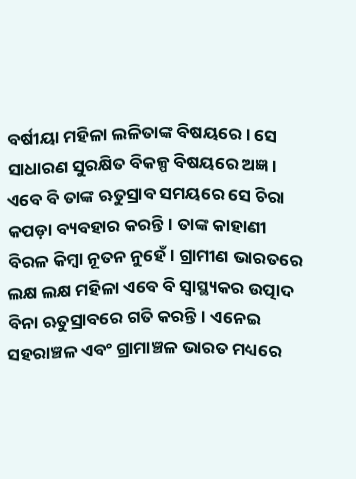ବର୍ଷୀୟା ମହିଳା ଲଳିତାଙ୍କ ବିଷୟରେ। ସେ ସାଧାରଣ ସୁରକ୍ଷିତ ବିକଳ୍ପ ବିଷୟରେ ଅଜ୍ଞ। ଏବେ ବି ତାଙ୍କ ଋତୁସ୍ରାବ ସମୟରେ ସେ ଚିରା କପଡ଼ା ବ୍ୟବହାର କରନ୍ତି। ତାଙ୍କ କାହାଣୀ ବିରଳ କିମ୍ବା ନୂତନ ନୁହେଁ। ଗ୍ରାମୀଣ ଭାରତରେ ଲକ୍ଷ ଲକ୍ଷ ମହିଳା ଏବେ ବି ସ୍ୱାସ୍ଥ୍ୟକର ଉତ୍ପାଦ ବିନା ଋତୁସ୍ରାବରେ ଗତି କରନ୍ତି। ଏନେଇ ସହରାଞ୍ଚଳ ଏବଂ ଗ୍ରାମାଞ୍ଚଳ ଭାରତ ମଧ୍ୟରେ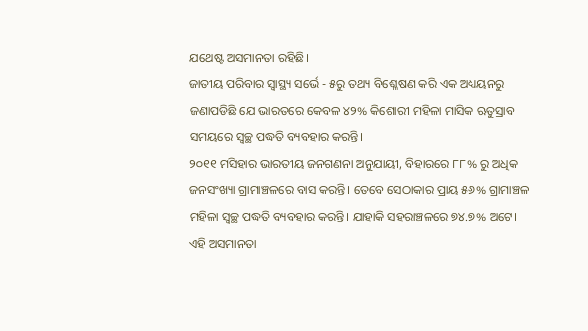ଯଥେଷ୍ଟ ଅସମାନତା ରହିଛି।
ଜାତୀୟ ପରିବାର ସ୍ୱାସ୍ଥ୍ୟ ସର୍ଭେ - ୫ରୁ ତଥ୍ୟ ବିଶ୍ଳେଷଣ କରି ଏକ ଅଧ୍ୟୟନରୁ ଜଣାପଡିଛି ଯେ ଭାରତରେ କେବଳ ୪୨% କିଶୋରୀ ମହିଳା ମାସିକ ଋତୁସ୍ରାବ ସମୟରେ ସ୍ୱଚ୍ଛ ପଦ୍ଧତି ବ୍ୟବହାର କରନ୍ତି।
୨୦୧୧ ମସିହାର ଭାରତୀୟ ଜନଗଣନା ଅନୁଯାୟୀ, ବିହାରରେ ୮୮% ରୁ ଅଧିକ ଜନସଂଖ୍ୟା ଗ୍ରାମାଞ୍ଚଳରେ ବାସ କରନ୍ତି। ତେବେ ସେଠାକାର ପ୍ରାୟ ୫୬% ଗ୍ରାମାଞ୍ଚଳ ମହିଳା ସ୍ୱଚ୍ଛ ପଦ୍ଧତି ବ୍ୟବହାର କରନ୍ତି। ଯାହାକି ସହରାଞ୍ଚଳରେ ୭୪.୭% ଅଟେ। ଏହି ଅସମାନତା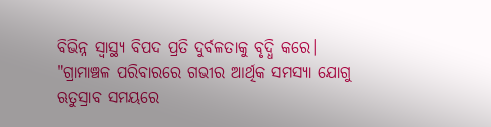ବିଭିନ୍ନ ସ୍ୱାସ୍ଥ୍ୟ ବିପଦ ପ୍ରତି ଦୁର୍ବଳତାକୁ ବୃଦ୍ଧି କରେ।
"ଗ୍ରାମାଞ୍ଚଳ ପରିବାରରେ ଗଭୀର ଆର୍ଥିକ ସମସ୍ୟା ଯୋଗୁ ଋତୁସ୍ରାବ ସମୟରେ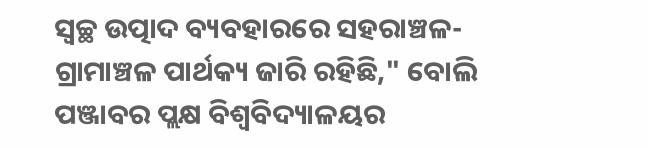ସ୍ୱଚ୍ଛ ଉତ୍ପାଦ ବ୍ୟବହାରରେ ସହରାଞ୍ଚଳ-ଗ୍ରାମାଞ୍ଚଳ ପାର୍ଥକ୍ୟ ଜାରି ରହିଛି," ବୋଲି ପଞ୍ଜାବର ପ୍ଲକ୍ଷ ବିଶ୍ୱବିଦ୍ୟାଳୟର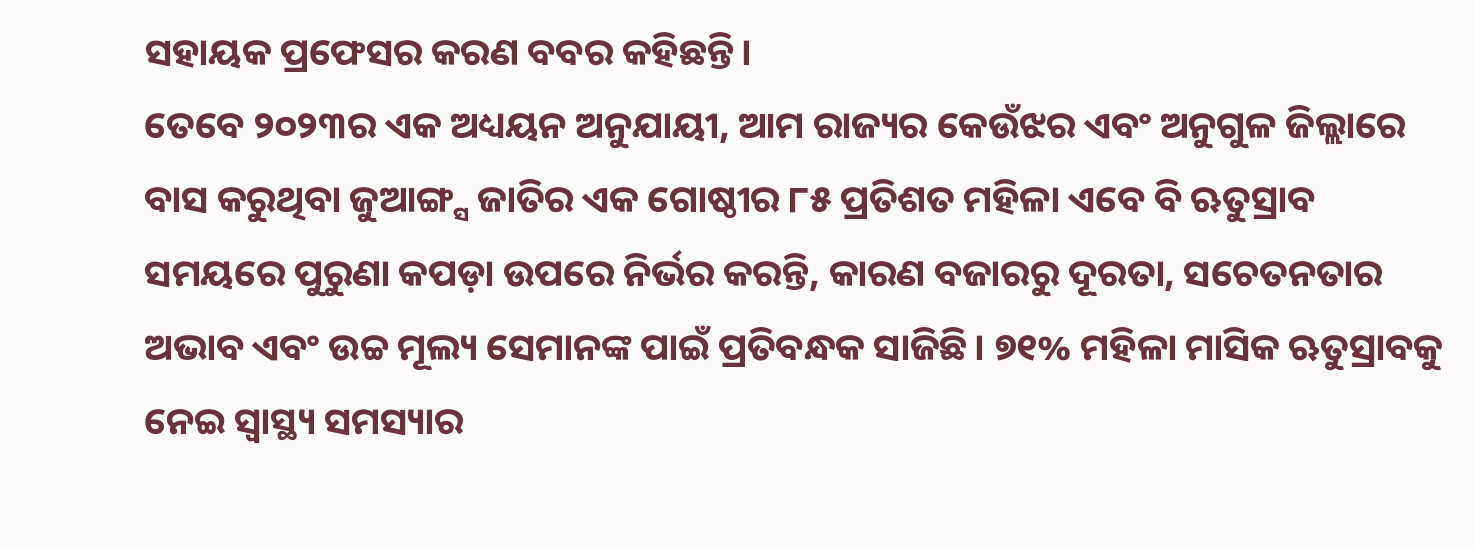ସହାୟକ ପ୍ରଫେସର କରଣ ବବର କହିଛନ୍ତି।
ତେବେ ୨୦୨୩ର ଏକ ଅଧ୍ୟୟନ ଅନୁଯାୟୀ, ଆମ ରାଜ୍ୟର କେଉଁଝର ଏବଂ ଅନୁଗୁଳ ଜିଲ୍ଲାରେ ବାସ କରୁଥିବା ଜୁଆଙ୍ଗ୍ସ ଜାତିର ଏକ ଗୋଷ୍ଠୀର ୮୫ ପ୍ରତିଶତ ମହିଳା ଏବେ ବି ଋତୁସ୍ରାବ ସମୟରେ ପୁରୁଣା କପଡ଼ା ଉପରେ ନିର୍ଭର କରନ୍ତି, କାରଣ ବଜାରରୁ ଦୂରତା, ସଚେତନତାର ଅଭାବ ଏବଂ ଉଚ୍ଚ ମୂଲ୍ୟ ସେମାନଙ୍କ ପାଇଁ ପ୍ରତିବନ୍ଧକ ସାଜିଛି। ୭୧% ମହିଳା ମାସିକ ଋତୁସ୍ରାବକୁ ନେଇ ସ୍ୱାସ୍ଥ୍ୟ ସମସ୍ୟାର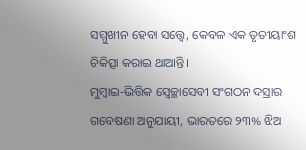ସମ୍ମୁଖୀନ ହେବା ସତ୍ତ୍ୱେ, କେବଳ ଏକ ତୃତୀୟାଂଶ ଚିକିତ୍ସା କରାଇ ଥାଆନ୍ତି।
ମୁମ୍ବାଇ-ଭିତ୍ତିକ ସ୍ବେଚ୍ଛାସେବୀ ସଂଗଠନ ଦସ୍ରାର ଗବେଷଣା ଅନୁଯାୟୀ, ଭାରତରେ ୨୩% ଝିଅ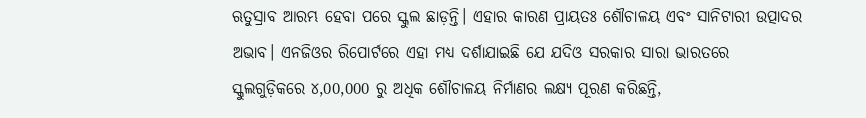ଋତୁସ୍ରାବ ଆରମ୍ଭ ହେବା ପରେ ସ୍କୁଲ ଛାଡ଼ନ୍ତି। ଏହାର କାରଣ ପ୍ରାୟତଃ ଶୌଚାଳୟ ଏବଂ ସାନିଟାରୀ ଉତ୍ପାଦର ଅଭାବ। ଏନଜିଓର ରିପୋର୍ଟରେ ଏହା ମଧ୍ୟ ଦର୍ଶାଯାଇଛି ଯେ ଯଦିଓ ସରକାର ସାରା ଭାରତରେ ସ୍କୁଲଗୁଡ଼ିକରେ ୪,00,000 ରୁ ଅଧିକ ଶୌଚାଳୟ ନିର୍ମାଣର ଲକ୍ଷ୍ୟ ପୂରଣ କରିଛନ୍ତି,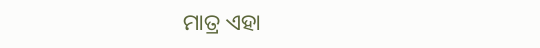ମାତ୍ର ଏହା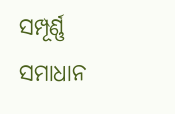ସମ୍ପୂର୍ଣ୍ଣ ସମାଧାନ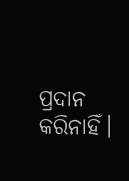ପ୍ରଦାନ କରିନାହିଁ।